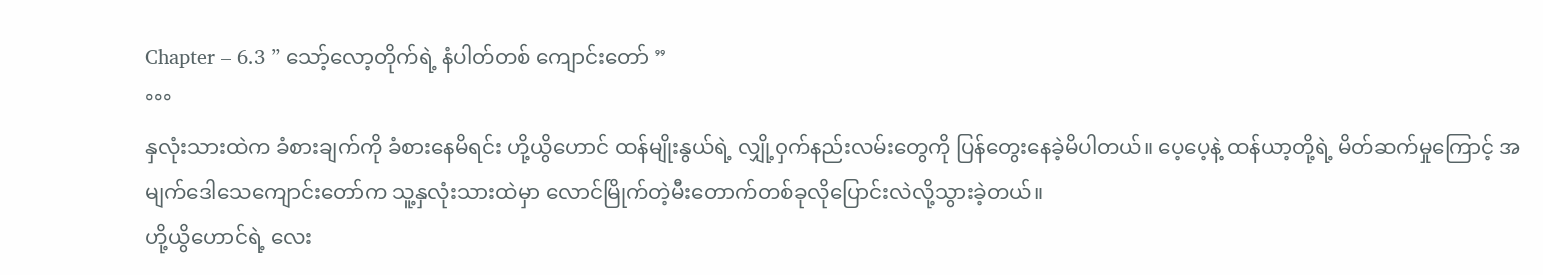Chapter – 6.3 ” သော့်လော့တိုက်ရဲ့ နံပါတ်တစ် ကျောင်းတော် ”
°°°
နှလုံးသားထဲက ခံစားချက်ကို ခံစားနေမိရင်း ဟို့ယွိဟောင် ထန်မျိုးနွယ်ရဲ့ လျှို့၀ှက်နည်းလမ်းတွေကို ပြန်တွေးနေခဲ့မိပါတယ်။ ပေ့ပေ့နဲ့ ထန်ယာ့တို့ရဲ့ မိတ်ဆက်မှုကြောင့် အမျက်ဒေါသေကျောင်းတော်က သူ့နှလုံးသားထဲမှာ လောင်မြိုက်တဲ့မီးတောက်တစ်ခုလိုပြောင်းလဲလို့သွားခဲ့တယ်။
ဟို့ယွိဟောင်ရဲ့ လေး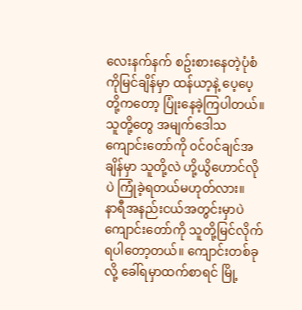လေးနက်နက် စဥ်းစားနေတဲ့ပုံစံကိုမြင်ချိန်မှာ ထန်ယာ့နဲ့ ပေ့ပေ့တို့ကတော့ ပြုံးနေခဲ့ကြပါတယ်။ သူတို့တွေ အမျက်ဒေါသကျောင်းတော်ကို ၀င်၀င်ချင်အချိန်မှာ သူတို့လဲ ဟို့ယွိဟောင်လိုပဲ ကြုံခဲ့ရတယ်မဟုတ်လား။
နာရီအနည်းငယ်အတွင်းမှာပဲ ကျောင်းတော်ကို သူတို့မြင်လိုက်ရပါတော့တယ်။ ကျောင်းတစ်ခုလို့ ခေါ်ရမှာထက်စာရင် မြို့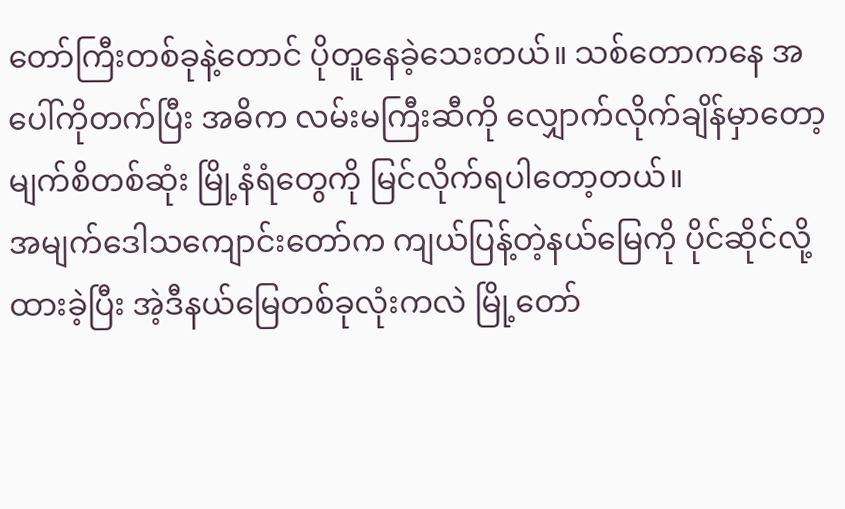တော်ကြီးတစ်ခုနဲ့တောင် ပိုတူနေခဲ့သေးတယ်။ သစ်တောကနေ အပေါ်ကိုတက်ပြီး အဓိက လမ်းမကြီးဆီကို လျှောက်လိုက်ချိန်မှာတော့ မျက်စိတစ်ဆုံး မြို့နံရံတွေကို မြင်လိုက်ရပါတော့တယ်။
အမျက်ဒေါသကျောင်းတော်က ကျယ်ပြန့်တဲ့နယ်မြေကို ပိုင်ဆိုင်လို့ထားခဲ့ပြီး အဲ့ဒီနယ်မြေတစ်ခုလုံးကလဲ မြို့တော်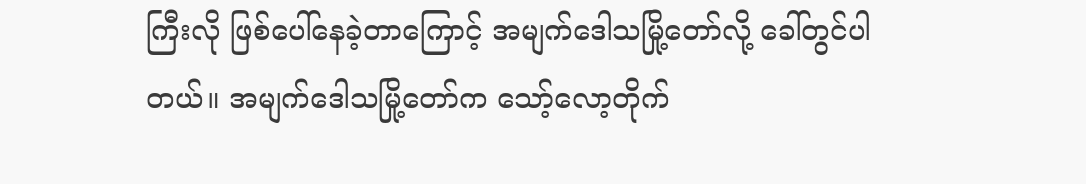ကြီးလို ဖြစ်ပေါ်နေခဲ့တာကြောင့် အမျက်ဒေါသမြို့တော်လို့ ခေါ်တွင်ပါတယ်။ အမျက်ဒေါသမြို့တော်က သော့်လော့တိုက်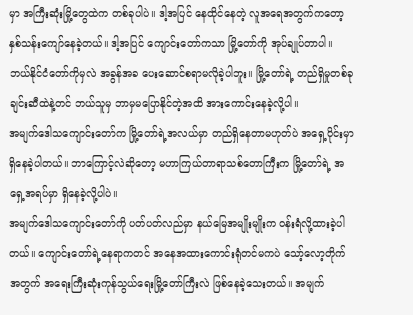မှာ အကြီးဆုံးမြို့တွေထဲက တစ်ခုပါပဲ။ ဒါ့အပြင် နေထိုင်နေတဲ့ လူအရေအတွက်ကတော့ နှစ်သန်းကျော်နေခဲ့တယ်။ ဒါ့အပြင် ကျောင်းတော်ကသာ မြို့တော်ကို အုပ်ချုပ်တာပါ။ ဘယ်နိုင်ငံတော်ကိုမှလဲ အခွန်အခ ပေးဆောင်စရာမလိုခဲ့ပါဘူး။ မြို့တော်ရဲ့ တည်ရှိမှုတစ်ခုချင်းဆီထဲနဲ့တင် ဘယ်သူမှ ဘာမှမပြောနိုင်တဲ့အထိ အားကောင်းနေခဲ့လို့ပါ။
အမျက်ဒေါသကျောင်းတော်က မြို့တော်ရဲ့အလယ်မှာ တည်ရှိနေတာမဟုတ်ပဲ အရှေ့ပိုင်းမှာ ရှိနေခဲ့ပါတယ်။ ဘာကြောင့်လဲဆိုတော့ မဟာကြယ်တာရာသစ်တောကြီးက မြို့တော်ရဲ့ အရှေ့အရပ်မှာ ရှိနေခဲ့လို့ပါပဲ။
အမျက်ဒေါသကျောင်းတော်ကို ပတ်ပတ်လည်မှာ နယ်မြေအမျိုးမျိုးက ၀န်းရံလို့ထားခဲ့ပါတယ်။ ကျောင်းတော်ရဲ့နေရာကတင် အနေအထားကောင်းရုံတင်မကပဲ သော့်လော့တိုက်အတွက် အရေးကြီးဆုံးကုန်သွယ်ရေးမြို့တော်ကြီးလဲ ဖြစ်နေခဲ့သေးတယ်။ အမျက်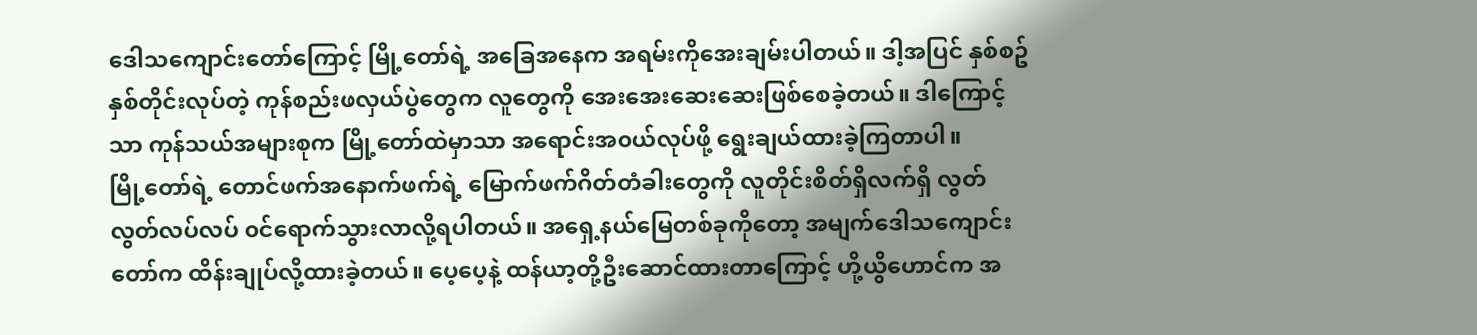ဒေါသကျောင်းတော်ကြောင့် မြို့တော်ရဲ့ အခြေအနေက အရမ်းကိုအေးချမ်းပါတယ်။ ဒါ့အပြင် နှစ်စဥ်နှစ်တိုင်းလုပ်တဲ့ ကုန်စည်းဖလှယ်ပွဲတွေက လူတွေကို အေးအေးဆေးဆေးဖြစ်စေခဲ့တယ်။ ဒါကြောင့်သာ ကုန်သယ်အများစုက မြို့တော်ထဲမှာသာ အရောင်းအ၀ယ်လုပ်ဖို့ ရွေးချယ်ထားခဲ့ကြတာပါ။
မြို့တော်ရဲ့ တောင်ဖက်အနောက်ဖက်ရဲ့ မြောက်ဖက်ဂိတ်တံခါးတွေကို လူတိုင်းစိတ်ရှိလက်ရှိ လွတ်လွတ်လပ်လပ် ၀င်ရောက်သွားလာလို့ရပါတယ်။ အရှေ့နယ်မြေတစ်ခုကိုတော့ အမျက်ဒေါသကျောင်းတော်က ထိန်းချုပ်လို့ထားခဲ့တယ်။ ပေ့ပေ့နဲ့ ထန်ယာ့တို့ဦးဆောင်ထားတာကြောင့် ဟို့ယွိဟောင်က အ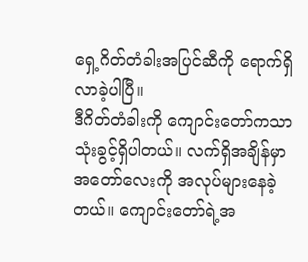ရှေ့ဂိတ်တံခါးအပြင်ဆီကို ရောက်ရှိလာခဲ့ပါပြီ။
ဒီဂိတ်တံခါးကို ကျောင်းတော်ကသာ သုံးခွင့်ရှိပါတယ်။ လက်ရှိအချိန်မှာ အတော်လေးကို အလုပ်များနေခဲ့တယ်။ ကျောင်းတော်ရဲ့အ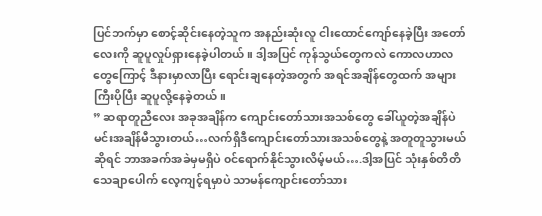ပြင်ဘက်မှာ စောင့်ဆိုင်းနေတဲ့သူက အနည်းဆုံးလူ ငါးထောင်ကျော်နေခဲ့ပြီး အတော်လေးကို ဆူပူလှုပ်ရှားနေခဲ့ပါတယ်။ ဒါ့အပြင် ကုန်သွယ်တွေကလဲ ကောလဟာလတွေကြောင့် ဒီနားမှာလာပြီး ရောင်းချနေတဲ့အတွက် အရင်အချိန်တွေထက် အများကြီးပိုပြီး ဆူပူလို့နေခဲ့တယ်။
” ဆရာတူညီလေး အခုအချိန်က ကျောင်းတော်သားအသစ်တွေ ခေါ်ယူတဲ့အချိန်ပဲ မင်းအချိန်မီသွားတယ်…လက်ရှိဒီကျောင်းတော်သားအသစ်တွေနဲ့ အတူတူသွားမယ်ဆိုရင် ဘာအခက်အခဲမှမရှိပဲ ၀င်ရောက်နိုင်သွားလိမ့်မယ်….ဒါ့အပြင် သုံးနှစ်တိတိ သေချာပေါက် လေ့ကျင့်ရမှာပဲ သာမန်ကျောင်းတော်သား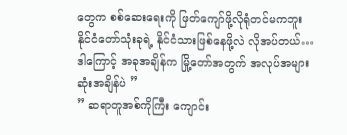တွေက စစ်ဆေးရေးကို ဖြတ်ကျော်ဖို့လိုရုံတင်မကဘူး နိုင်ငံတော်သုံးခုရဲ့ နိုင်ငံသားဖြစ်နေဖို့လဲ လိုအပ်တယ်…ဒါကြောင့် အခုအချိန်က မြို့တော်အတွက် အလုပ်အများဆုံးအချိန်ပဲ ”
” ဆရာတူအစ်ကိုကြီး ကျောင်း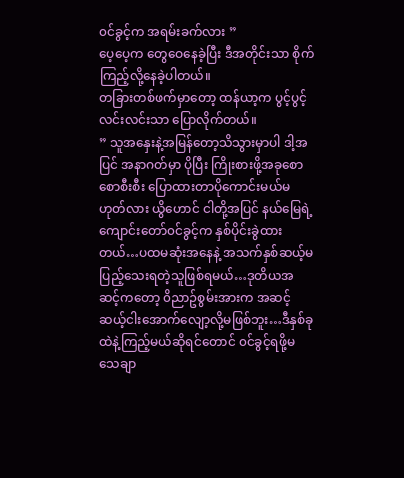၀င်ခွင့်က အရမ်းခက်လား ”
ပေ့ပေ့က တွေဝေနေခဲ့ပြီး ဒီအတိုင်းသာ စိုက်ကြည့်လို့နေခဲ့ပါတယ်။
တခြားတစ်ဖက်မှာတော့ ထန်ယာ့က ပွင့်ပွင့်လင်းလင်းသာ ပြောလိုက်တယ်။
” သူအနှေးနဲ့အမြန်တော့သိသွားမှာပါ ဒါ့အပြင် အနာဂတ်မှာ ပိုပြီး ကြိုးစားဖို့အခုစောစောစီးစီး ပြောထားတာပိုကောင်းမယ်မဟုတ်လား ယွိဟောင် ငါတို့အပြင် နယ်မြေရဲ့ကျောင်းတော်၀င်ခွင့်က နှစ်ပိုင်းခွဲထားတယ်…ပထမဆုံးအနေနဲ့ အသက်နှစ်ဆယ့်မပြည့်သေးရတဲ့သူဖြစ်ရမယ်…ဒုတိယအဆင့်ကတော့ ၀ိညာဥ်စွမ်းအားက အဆင့်ဆယ့်ငါးအောက်လျော့လို့မဖြစ်ဘူး…ဒီနှစ်ခုထဲနဲ့ကြည့်မယ်ဆိုရင်တောင် ၀င်ခွင့်ရဖို့မသေချာ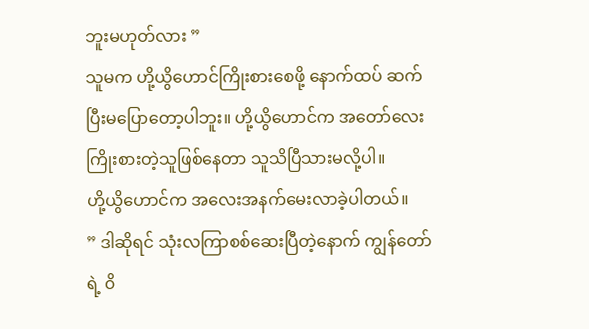ဘူးမဟုတ်လား ”
သူမက ဟို့ယွိဟောင်ကြိုးစားစေဖို့ နောက်ထပ် ဆက်ပြီးမပြောတော့ပါဘူး။ ဟို့ယွိဟောင်က အတော်လေးကြိုးစားတဲ့သူဖြစ်နေတာ သူသိပြီသားမလို့ပါ။
ဟို့ယွိဟောင်က အလေးအနက်မေးလာခဲ့ပါတယ်။
” ဒါဆိုရင် သုံးလကြာစစ်ဆေးပြီတဲ့နောက် ကျွန်တော်ရဲ့ ၀ိ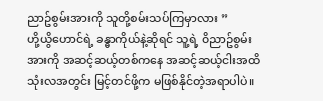ညာဥ်စွမ်းအားကို သူတို့စမ်းသပ်ကြမှာလား ”
ဟို့ယွိဟောင်ရဲ့ ခန္ဓာကိုယ်နဲ့ဆိုရင် သူ့ရဲ့ ၀ိညာဥ်စွမ်းအားကို အဆင့်ဆယ့်တစ်ကနေ အဆင့်ဆယ့်ငါးအထိ သုံးလအတွင်း မြင့်တင်ဖို့က မဖြစ်နိုင်တဲ့အရာပါပဲ။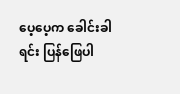ပေ့ပေ့က ခေါင်းခါရင်း ပြန်ဖြေပါ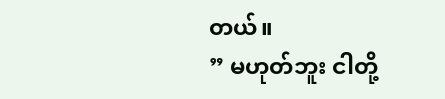တယ်။
” မဟုတ်ဘူး ငါတို့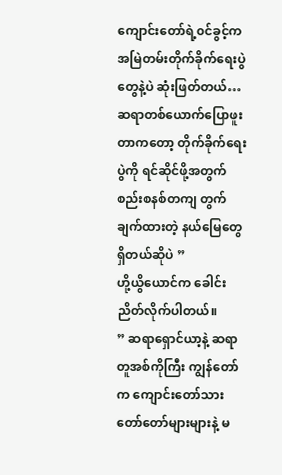ကျောင်းတော်ရဲ့၀င်ခွင့်က အမြဲတမ်းတိုက်ခိုက်ရေးပွဲတွေနဲ့ပဲ ဆုံးဖြတ်တယ်…ဆရာတစ်ယောက်ပြောဖူးတာကတော့ တိုက်ခိုက်ရေးပွဲကို ရင်ဆိုင်ဖို့အတွက် စည်းစနစ်တကျ တွက်ချက်ထားတဲ့ နယ်မြေတွေရှိတယ်ဆိုပဲ ”
ဟို့ယွိယောင်က ခေါင်းညိတ်လိုက်ပါတယ်။
” ဆရာရှောင်ယာ့နဲ့ ဆရာတူအစ်ကိုကြီး ကျွန်တော်က ကျောင်းတော်သားတော်တော်များများနဲ့ မ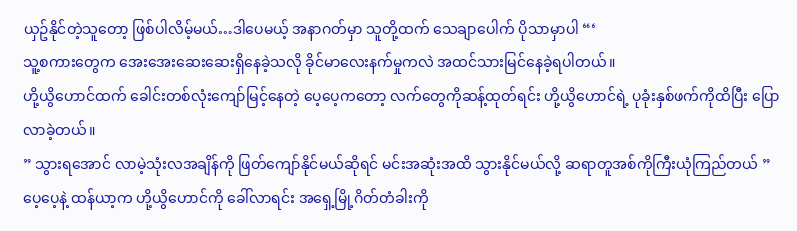ယှဥ်နိုင်တဲ့သူတော့ ဖြစ်ပါလိမ့်မယ်…ဒါပေမယ့် အနာဂတ်မှာ သူတို့ထက် သေချာပေါက် ပိုသာမှာပါ “‘
သူ့စကားတွေက အေးအေးဆေးဆေးရှိနေခဲ့သလို ခိုင်မာလေးနက်မှုကလဲ အထင်သားမြင်နေခဲ့ရပါတယ်။
ဟို့ယွိဟောင်ထက် ခေါင်းတစ်လုံးကျော်မြင့်နေတဲ့ ပေ့ပေ့ကတော့ လက်တွေကိုဆန့်ထုတ်ရင်း ဟို့ယွိဟောင်ရဲ့ ပုခုံးနှစ်ဖက်ကိုထိပြီး ပြောလာခဲ့တယ်။
” သွားရအောင် လာမဲ့သုံးလအချိန်ကို ဖြတ်ကျော်နိုင်မယ်ဆိုရင် မင်းအဆုံးအထိ သွားနိုင်မယ်လို့ ဆရာတူအစ်ကိုကြီးယုံကြည်တယ် ”
ပေ့ပေ့နဲ့ ထန်ယာ့က ဟို့ယွိဟောင်ကို ခေါ်လာရင်း အရှေ့မြို့ဂိတ်တံခါးကို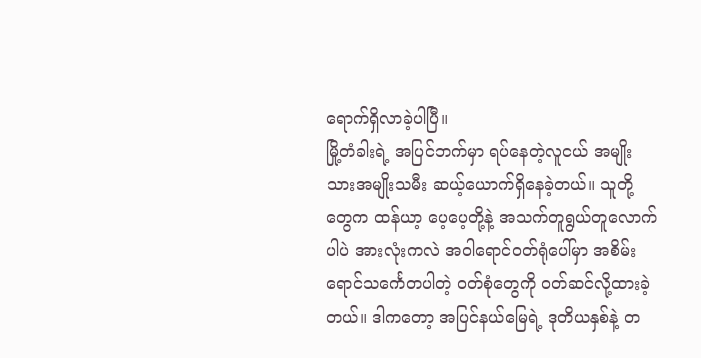ရောက်ရှိလာခဲ့ပါပြီ။
မြို့တံခါးရဲ့ အပြင်ဘက်မှာ ရပ်နေတဲ့လူငယ် အမျိုးသားအမျိုးသမီး ဆယ့်ယောက်ရှိနေခဲ့တယ်။ သူတို့တွေက ထန်ယာ့ ပေ့ပေ့တို့နဲ့ အသက်တူရွယ်တူလောက်ပါပဲ အားလုံးကလဲ အ၀ါရောင်၀တ်ရုံပေါ်မှာ အစိမ်းရောင်သင်္ကေတပါတဲ့ ၀တ်စုံတွေကို ၀တ်ဆင်လို့ထားခဲ့တယ်။ ဒါကတော့ အပြင်နယ်မြေရဲ့ ဒုတိယနှစ်နဲ့ တ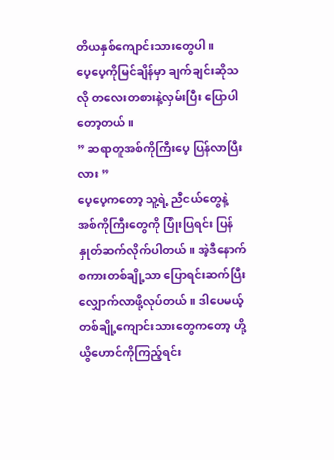တိယနှစ်ကျောင်းသားတွေပါ။
ပေ့ပေ့ကိုမြင်ချိန်မှာ ချက်ချင်းဆိုသလို တလေးတစားနဲ့လှမ်းပြီး ပြောပါတော့တယ်။
” ဆရာတူအစ်ကိုကြီးပေ့ ပြန်လာပြီးလား ”
ပေ့ပေ့ကတော့ သူ့ရဲ့ ညီငယ်တွေနဲ့ အစ်ကိုကြီးတွေကို ပြုံးပြရင်း ပြန်နှုတ်ဆက်လိုက်ပါတယ်။ အဲ့ဒီနောက် စကားတစ်ချို့သာ ပြောရင်းဆက်ပြီး လျှောက်လာဖို့လုပ်တယ်။ ဒါပေမယ့် တစ်ချို့ကျောင်းသားတွေကတော့ ဟို့ယွိဟောင်ကိုကြည့်ရင်း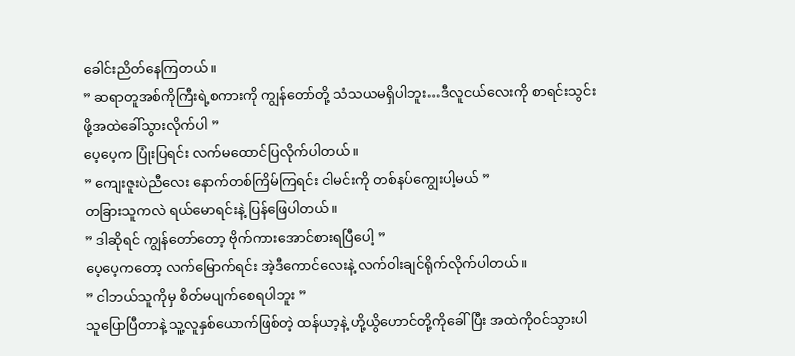ခေါင်းညိတ်နေကြတယ်။
” ဆရာတူအစ်ကိုကြီးရဲ့စကားကို ကျွန်တော်တို့ သံသယမရှိပါဘူး…ဒီလူငယ်လေးကို စာရင်းသွင်းဖို့အထဲခေါ်သွားလိုက်ပါ ”
ပေ့ပေ့က ပြုံးပြရင်း လက်မထောင်ပြလိုက်ပါတယ်။
” ကျေးဇူးပဲညီလေး နောက်တစ်ကြိမ်ကြရင်း ငါမင်းကို တစ်နပ်ကျွေးပါ့မယ် ”
တခြားသူကလဲ ရယ်မောရင်းနဲ့ ပြန်ဖြေပါတယ်။
” ဒါဆိုရင် ကျွန်တော်တော့ ဗိုက်ကားအောင်စားရပြီပေါ့ ”
ပေ့ပေ့ကတော့ လက်မြောက်ရင်း အဲ့ဒီကောင်လေးနဲ့ လက်၀ါးချင်ရိုက်လိုက်ပါတယ်။
” ငါဘယ်သူကိုမှ စိတ်မပျက်စေရပါဘူး ”
သူပြောပြီတာနဲ့ သူ့လူနှစ်ယောက်ဖြစ်တဲ့ ထန်ယာ့နဲ့ ဟို့ယွိဟောင်တို့ကိုခေါ်ပြီး အထဲကို၀င်သွားပါ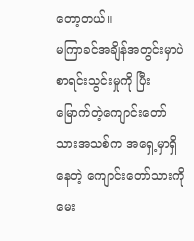တော့တယ်။
မကြာခင်အချိန်အတွင်းမှာပဲ စာရင်းသွင်းမှုကို ပြီးမြောက်တဲ့ကျောင်းတော်သားအသစ်က အရှေ့မှာရှိနေတဲ့ ကျောင်းတော်သားကို မေး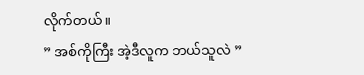လိုက်တယ်။
” အစ်ကိုကြီး အဲ့ဒီလူက ဘယ်သူလဲ ”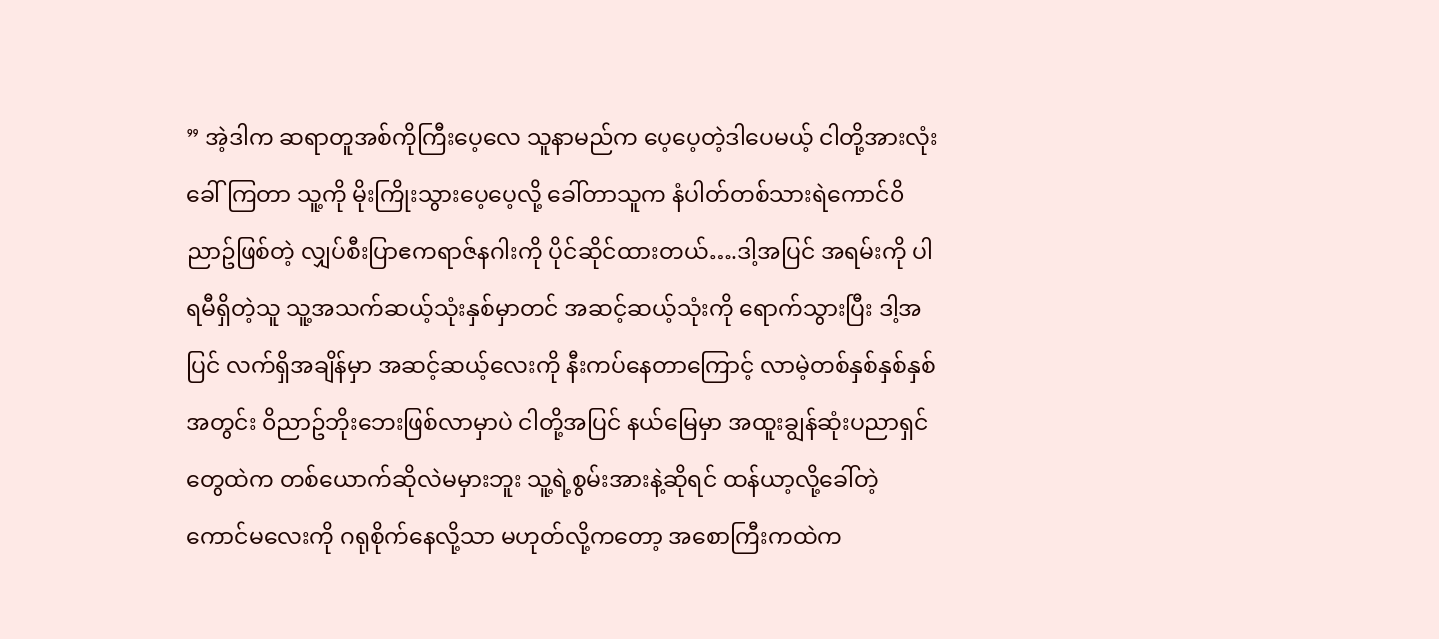” အဲ့ဒါက ဆရာတူအစ်ကိုကြီးပေ့လေ သူနာမည်က ပေ့ပေ့တဲ့ဒါပေမယ့် ငါတို့အားလုံးခေါ်ကြတာ သူ့ကို မိုးကြိုးသွားပေ့ပေ့လို့ ခေါ်တာသူက နံပါတ်တစ်သားရဲကောင်၀ိညာဥ်ဖြစ်တဲ့ လျှပ်စီးပြာဧကရာဇ်နဂါးကို ပိုင်ဆိုင်ထားတယ်….ဒါ့အပြင် အရမ်းကို ပါရမီရှိတဲ့သူ သူ့အသက်ဆယ့်သုံးနှစ်မှာတင် အဆင့်ဆယ့်သုံးကို ရောက်သွားပြီး ဒါ့အပြင် လက်ရှိအချိန်မှာ အဆင့်ဆယ့်လေးကို နီးကပ်နေတာကြောင့် လာမဲ့တစ်နှစ်နှစ်နှစ်အတွင်း ၀ိညာဥ်ဘိုးဘေးဖြစ်လာမှာပဲ ငါတို့အပြင် နယ်မြေမှာ အထူးချွန်ဆုံးပညာရှင်တွေထဲက တစ်ယောက်ဆိုလဲမမှားဘူး သူ့ရဲ့စွမ်းအားနဲ့ဆိုရင် ထန်ယာ့လို့ခေါ်တဲ့ ကောင်မလေးကို ဂရုစိုက်နေလို့သာ မဟုတ်လို့ကတော့ အစောကြီးကထဲက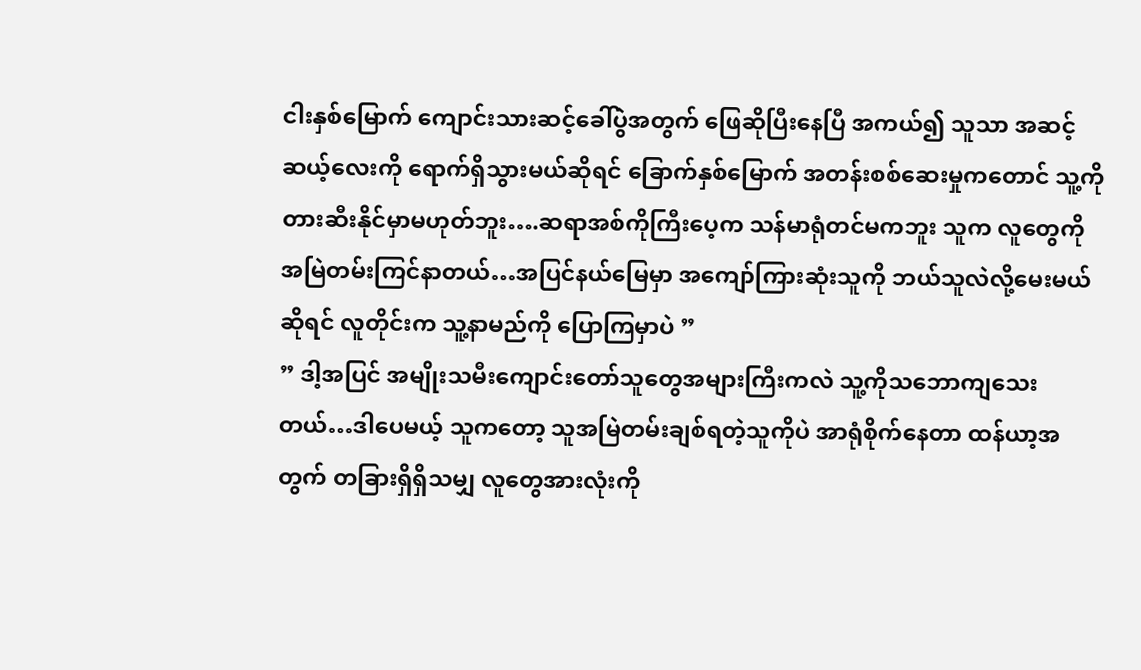ငါးနှစ်မြောက် ကျောင်းသားဆင့်ခေါ်ပွဲအတွက် ဖြေဆိုပြီးနေပြီ အကယ်၍ သူသာ အဆင့်ဆယ့်လေးကို ရောက်ရှိသွားမယ်ဆိုရင် ခြောက်နှစ်မြောက် အတန်းစစ်ဆေးမှုကတောင် သူ့ကိုတားဆီးနိုင်မှာမဟုတ်ဘူး….ဆရာအစ်ကိုကြီးပေ့က သန်မာရုံတင်မကဘူး သူက လူတွေကို အမြဲတမ်းကြင်နာတယ်…အပြင်နယ်မြေမှာ အကျော်ကြားဆုံးသူကို ဘယ်သူလဲလို့မေးမယ်ဆိုရင် လူတိုင်းက သူ့နာမည်ကို ပြောကြမှာပဲ ”
” ဒါ့အပြင် အမျိုးသမီးကျောင်းတော်သူတွေအများကြီးကလဲ သူ့ကိုသဘောကျသေးတယ်…ဒါပေမယ့် သူကတော့ သူအမြဲတမ်းချစ်ရတဲ့သူကိုပဲ အာရုံစိုက်နေတာ ထန်ယာ့အတွက် တခြားရှိရှိသမျှ လူတွေအားလုံးကို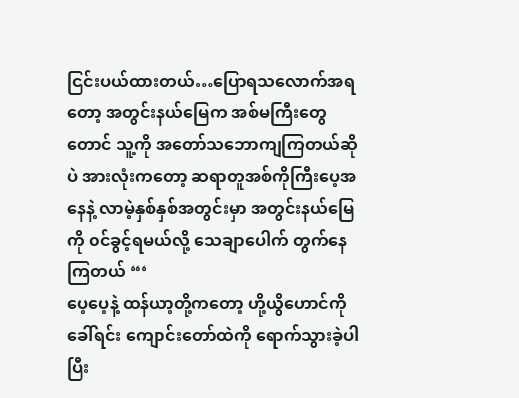ငြင်းပယ်ထားတယ်…ပြောရသလောက်အရတော့ အတွင်းနယ်မြေက အစ်မကြီးတွေတောင် သူ့ကို အတော်သဘောကျကြတယ်ဆိုပဲ အားလုံးကတော့ ဆရာတူအစ်ကိုကြီးပေ့အနေနဲ့ လာမဲ့နှစ်နှစ်အတွင်းမှာ အတွင်းနယ်မြေကို ၀င်ခွင့်ရမယ်လို့ သေချာပေါက် တွက်နေကြတယ် “‘
ပေ့ပေ့နဲ့ ထန်ယာ့တို့ကတော့ ဟို့ယွိဟောင်ကိုခေါ်ရင်း ကျောင်းတော်ထဲကို ရောက်သွားခဲ့ပါပြီး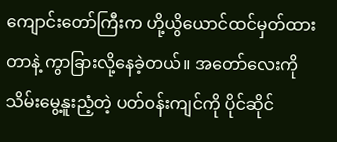ကျောင်းတော်ကြီးက ဟို့ယွိယောင်ထင်မှတ်ထားတာနဲ့ ကွာခြားလို့နေခဲ့တယ်။ အတော်လေးကို သိမ်းမွေ့နူးညံ့တဲ့ ပတ်၀န်းကျင်ကို ပိုင်ဆိုင်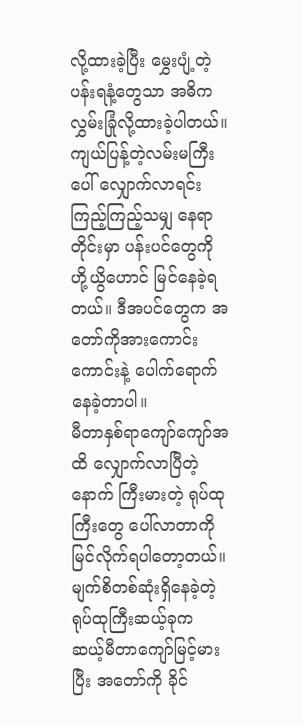လို့ထားခဲ့ပြီး မွှေးပျံ့တဲ့ပန်းရနံ့တွေသာ အဓိက လွှမ်းခြုံလို့ထားခဲ့ပါတယ်။ ကျယ်ပြန့်တဲ့လမ်းမကြီးပေါ် လျှောက်လာရင်း ကြည့်ကြည့်သမျှ နေရာတိုင်းမှာ ပန်းပင်တွေကို ဟို့ယွိဟောင် မြင်နေခဲ့ရတယ်။ ဒီအပင်တွေက အတော်ကိုအားကောင်းကောင်းနဲ့ ပေါက်ရောက်နေခဲ့တာပါ။
မီတာနှစ်ရာကျော်ကျော်အထိ လျှောက်လာပြီတဲ့နောက် ကြီးမားတဲ့ ရုပ်ထုကြီးတွေ ပေါ်လာတာကို မြင်လိုက်ရပါတော့တယ်။ မျက်စိတစ်ဆုံးရှိနေခဲ့တဲ့ ရုပ်ထုကြီးဆယ့်ခုက ဆယ့်မီတာကျော်မြင့်မားပြီး အတော်ကို ခိုင်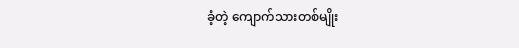ခံ့တဲ့ ကျောက်သားတစ်မျိုး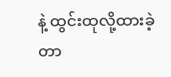နဲ့ ထွင်းထုလို့ထားခဲ့တာ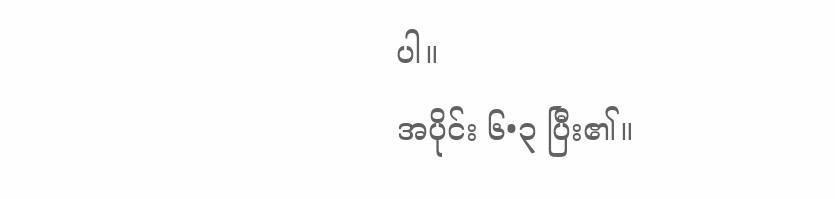ပါ။
အပိုင်း ၆•၃ ပြီး၏။